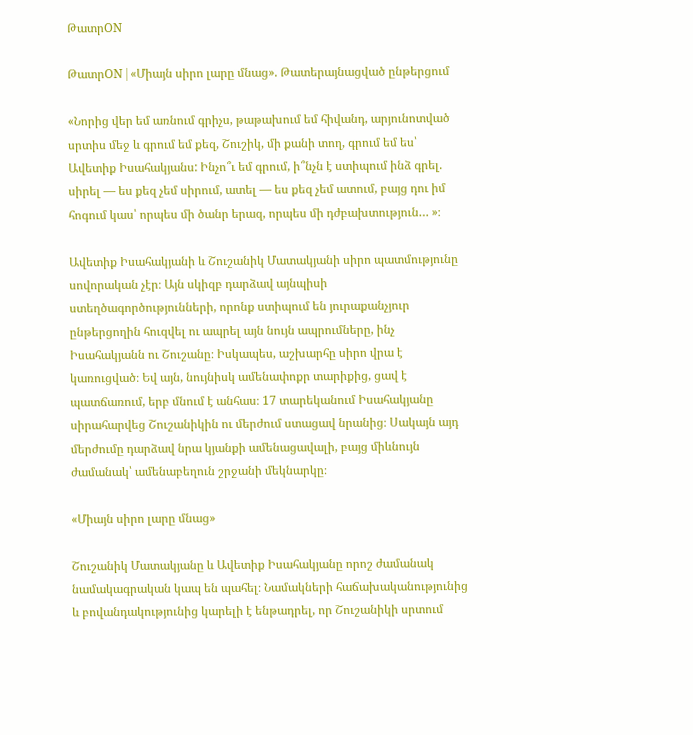ԹատրON

ԹատրON | «Միայն սիրո լարը մնաց». Թատերայնացված ընթերցում

«Նորից վեր եմ առնում գրիչս, թաթախում եմ հիվանդ, արյունոտված սրտիս մեջ և գրում եմ քեզ, Շուշիկ, մի քանի տող, գրում եմ ես՝ Ավետիք Իսահակյանս: Ինչո՞ւ եմ գրում, ի՞նչն է ստիպում ինձ գրել. սիրել — ես քեզ չեմ սիրում, ատել — ես քեզ չեմ ատում, բայց դու իմ հոգում կաս՝ որպես մի ծանր երազ, որպես մի դժբախտություն… »։

Ավետիք Իսահակյանի և Շուշանիկ Մատակյանի սիրո պատմությունը սովորական չէր։ Այն սկիզբ դարձավ այնպիսի ստեղծագործությունների, որոնք ստիպում են յուրաքանչյուր ընթերցողին հուզվել ու ապրել այն նույն ապրումները, ինչ Իսահակյանն ու Շուշանը։ Իսկապես, աշխարհը սիրո վրա է կառուցված։ Եվ այն, նույնիսկ ամենափոքր տարիքից, ցավ է պատճառում, երբ մնում է անհաս։ 17 տարեկանում Իսահակյանը սիրահարվեց Շուշանիկին ու մերժում ստացավ նրանից։ Սակայն այդ մերժումը դարձավ նրա կյանքի ամենացավալի, բայց միևնույն ժամանակ՝ ամենաբեղուն շրջանի մեկնարկը։

«Միայն սիրո լարը մնաց»

Շուշանիկ Մատակյանը և Ավետիք Իսահակյանը որոշ ժամանակ նամակագրական կապ են պահել։ Նամակների հաճախականությունից և բովանդակությունից կարելի է ենթադրել, որ Շուշանիկի սրտում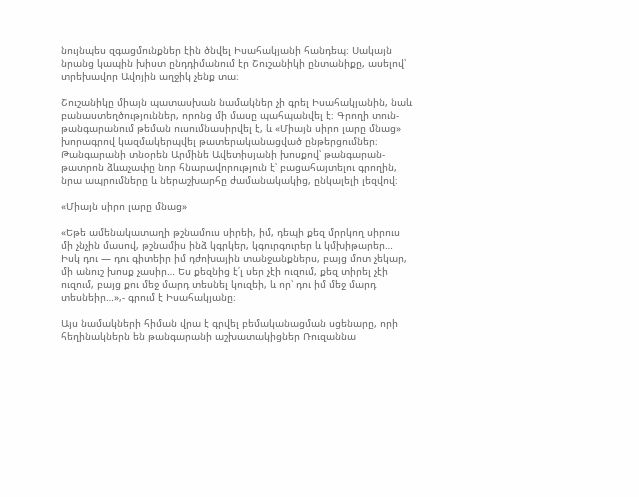նույնպես զգացմունքներ էին ծնվել Իսահակյանի հանդեպ։ Սակայն նրանց կապին խիստ ընդդիմանում էր Շուշանիկի ընտանիքը, ասելով՝  տրեխավոր Ավոյին աղջիկ չենք տա։

Շուշանիկը միայն պատասխան նամակներ չի գրել Իսահակյանին, նաև բանաստեղծություններ, որոնց մի մասը պահպանվել է։ Գրողի տուն-թանգարանում թեման ուսումնասիրվել է, և «Միայն սիրո լարը մնաց» խորագրով կազմակերպվել թատերականացված ընթերցումներ։ Թանգարանի տնօրեն Արմինե Ավետիսյանի խոսքով՝ թանգարան-թատրոն ձևաչափը նոր հնարավորություն է՝ բացահայտելու գրողին, նրա ապրումները և ներաշխարհը ժամանակակից, ընկալելի լեզվով։

«Միայն սիրո լարը մնաց»

«Եթե ամենակատաղի թշնամուս սիրեի, իմ, դեպի քեզ մրրկող սիրուս մի չնչին մասով, թշնամիս ինձ կգրկեր, կգուրգուրեր և կմխիթարեր… Իսկ դու — դու գիտեիր իմ դժոխային տանջանքներս, բայց մոտ չեկար, մի անուշ խոսք չասիր… Ես քեզնից է՛լ սեր չէի ուզում, քեզ տիրել չէի ուզում, բայց քու մեջ մարդ տեսնել կուզեի, և որ՝ դու իմ մեջ մարդ տեսնեիր…»,- գրում է Իսահակյանը։

Այս նամակների հիման վրա է գրվել բեմականացման սցենարը, որի հեղինակներն են թանգարանի աշխատակիցներ Ռուզաննա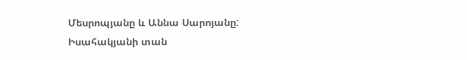Մեսրոպյանը և Աննա Սարոյանը: Իսահակյանի տան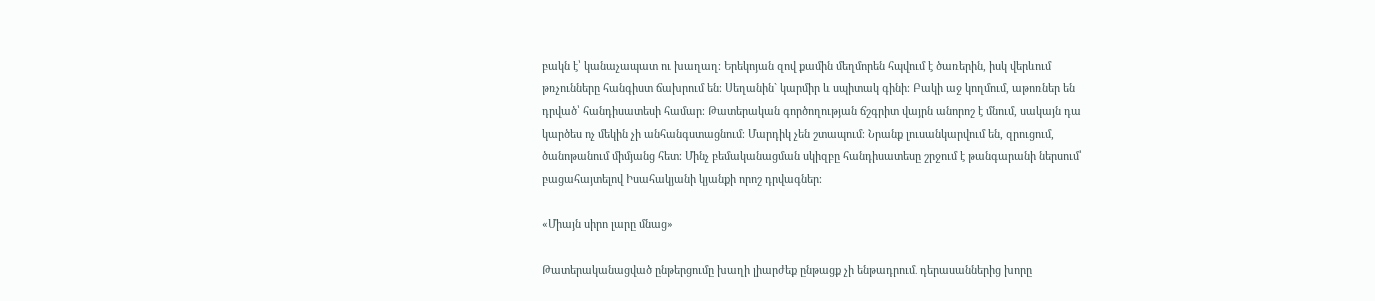բակն է՝ կանաչապատ ու խաղաղ։ Երեկոյան զով քամին մեղմորեն հպվում է ծառերին, իսկ վերևում թռչունները հանգիստ ճախրում են։ Սեղանին` կարմիր և սպիտակ գինի։ Բակի աջ կողմում, աթոռներ են դրված՝ հանդիսատեսի համար։ Թատերական գործողության ճշգրիտ վայրն անորոշ է մնում, սակայն դա կարծես ոչ մեկին չի անհանգստացնում։ Մարդիկ չեն շտապում։ Նրանք լուսանկարվում են, զրուցում, ծանոթանում միմյանց հետ։ Մինչ բեմականացման սկիզբը հանդիսատեսը շրջում է թանգարանի ներսում՝ բացահայտելով Իսահակյանի կյանքի որոշ դրվագներ։

«Միայն սիրո լարը մնաց»

Թատերականացված ընթերցումը խաղի լիարժեք ընթացք չի ենթադրում․ դերասաններից խորը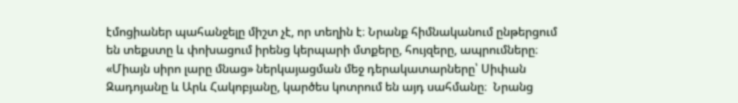էմոցիաներ պահանջելը միշտ չէ, որ տեղին է։ Նրանք հիմնականում ընթերցում են տեքստը և փոխացում իրենց կերպարի մտքերը, հույզերը, ապրումները։ «Միայն սիրո լարը մնաց» ներկայացման մեջ դերակատարները՝ Սիփան Զադոյանը և Արև Հակոբյանը, կարծես կոտրում են այդ սահմանը։  Նրանց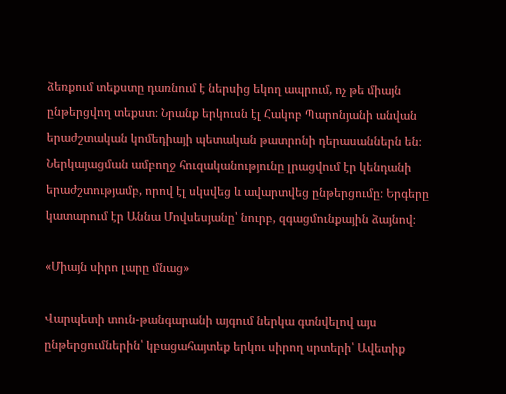ձեռքում տեքստը դառնում է ներսից եկող ապրում, ոչ թե միայն ընթերցվող տեքստ։ Նրանք երկուսն էլ Հակոբ Պարոնյանի անվան երաժշտական կոմեդիայի պետական թատրոնի դերասաններն են։
Ներկայացման ամբողջ հուզականությունը լրացվում էր կենդանի երաժշտությամբ, որով էլ սկսվեց և ավարտվեց ընթերցումը։ Երգերը կատարում էր Աննա Մովսեսյանը՝ նուրբ, զգացմունքային ձայնով։

«Միայն սիրո լարը մնաց»

Վարպետի տուն-թանգարանի այգում ներկա գտնվելով այս ընթերցումներին՝ կբացահայտեք երկու սիրող սրտերի՝ Ավետիք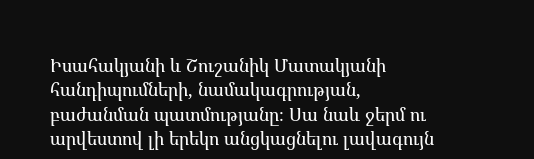Իսահակյանի և Շուշանիկ Մատակյանի հանդիպումների, նամակագրության, բաժանման պատմությանը։ Սա նաև ջերմ ու արվեստով լի երեկո անցկացնելու լավագույն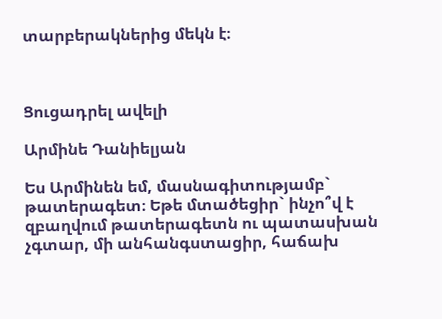տարբերակներից մեկն է։



Ցուցադրել ավելի

Արմինե Դանիելյան

Ես Արմինեն եմ, մասնագիտությամբ` թատերագետ։ Եթե մտածեցիր` ինչո՞վ է զբաղվում թատերագետն ու պատասխան չգտար, մի անհանգստացիր, հաճախ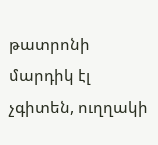թատրոնի մարդիկ էլ չգիտեն, ուղղակի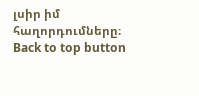լսիր իմ հաղորդումները։
Back to top button